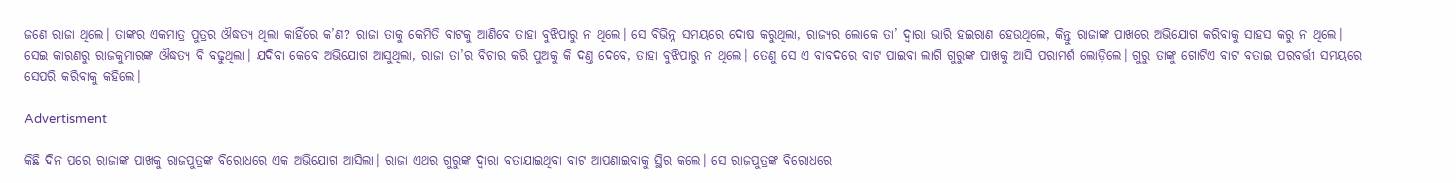ଜଣେ ରାଜା ଥିଲେ। ତାଙ୍କର ଏକମାତ୍ର ପୁତ୍ରର ଔଦ୍ଧତ୍ୟ ଥିଲା କାହିଁରେ କ’ଣ? ରାଜା ତାକୁ କେମିତି ବାଟକୁ ଆଣିବେ ତାହା ବୁଝିପାରୁ ନ ଥିଲେ। ସେ ବିଭିନ୍ନ ସମୟରେ ଦୋଷ କରୁଥିଲା, ରାଜ୍ୟର ଲୋକେ ତା’ ଦ୍ବାରା ଭାରି ହଇରାଣ ହେଉଥିଲେ, କିନ୍ତୁ ରାଜାଙ୍କ ପାଖରେ ଅଭିଯୋଗ କରିବାକୁ ସାହସ କରୁ ନ ଥିଲେ। ସେଇ କାରଣରୁ ରାଜକୁମାରଙ୍କ ଔଦ୍ଧତ୍ୟ ବି ବଢୁଥିଲା। ଯଦିବା କେବେ ଅଭିଯୋଗ ଆସୁଥିଲା, ରାଜା ତା’ର ବିଚାର କରି ପୁଅକୁ କି ଦଣ୍ତ ଦେବେ, ତାହା ବୁଝିପାରୁ ନ ଥିଲେ। ତେଣୁ ସେ ଏ ବାବଦରେ ବାଟ ପାଇବା ଲାଗି ଗୁରୁଙ୍କ ପାଖକୁ ଆସି ପରାମର୍ଶ ଲୋଡ଼ିଲେ। ଗୁରୁ ତାଙ୍କୁ ଗୋଟିଏ ବାଟ ବତାଇ ପରବର୍ତ୍ତୀ ସମୟରେ ସେପରି କରିବାକୁ କହିଲେ।

Advertisment

କିଛି ଦିନ ପରେ ରାଜାଙ୍କ ପାଖକୁ ରାଜପୁତ୍ରଙ୍କ ବିରୋଧରେ ଏକ ଅଭିଯୋଗ ଆସିଲା। ରାଜା ଏଥର ଗୁରୁଙ୍କ ଦ୍ବାରା ବତାଯାଇଥିବା ବାଟ ଆପଣାଇବାକୁ ସ୍ଥିର କଲେ। ସେ ରାଜପୁତ୍ରଙ୍କ ବିରୋଧରେ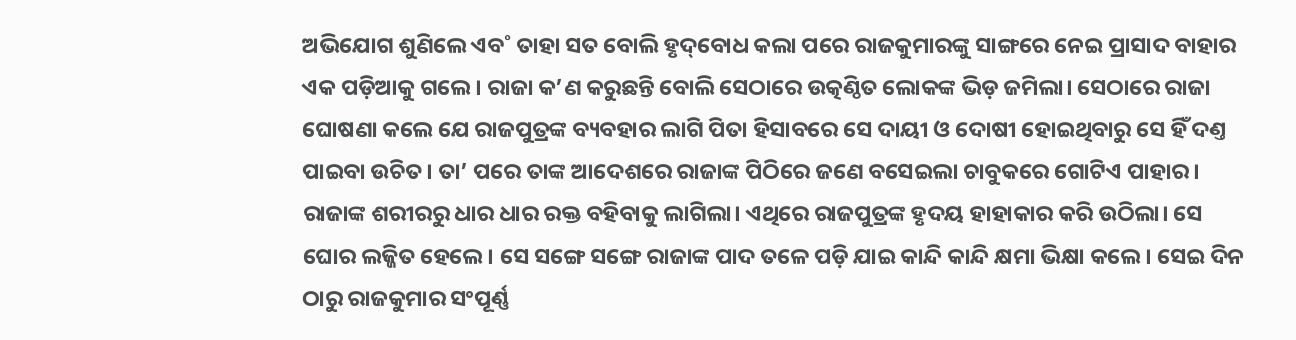ଅଭିଯୋଗ ଶୁଣିଲେ ଏବ˚ ତାହା ସତ ବୋଲି ହୃଦ୍‌ବୋଧ କଲା ପରେ ରାଜକୁମାରଙ୍କୁ ସାଙ୍ଗରେ ନେଇ ପ୍ରାସାଦ ବାହାର ଏକ ପଡ଼ିଆକୁ ଗଲେ। ରାଜା କ’ଣ କରୁଛନ୍ତି ବୋଲି ସେଠାରେ ଉତ୍କଣ୍ଠିତ ଲୋକଙ୍କ ଭିଡ଼ ଜମିଲା। ସେଠାରେ ରାଜା ଘୋଷଣା କଲେ ଯେ ରାଜପୁତ୍ରଙ୍କ ବ୍ୟବହାର ଲାଗି ପିତା ହିସାବରେ ସେ ଦାୟୀ ଓ ଦୋଷୀ ହୋଇଥିବାରୁ ସେ ହିଁ ଦଣ୍ତ ପାଇବା ଉଚିତ। ତା’ ପରେ ତାଙ୍କ ଆଦେଶରେ ରାଜାଙ୍କ ପିଠିରେ ଜଣେ ବସେଇଲା ଚାବୁକରେ ଗୋଟିଏ ପାହାର। ରାଜାଙ୍କ ଶରୀରରୁ ଧାର ଧାର ରକ୍ତ ବହିବାକୁ ଲାଗିଲା। ଏଥିରେ ରାଜପୁତ୍ରଙ୍କ ହୃଦୟ ହାହାକାର କରି ଉଠିଲା। ସେ ଘୋର ଲଜ୍ଜିତ ହେଲେ। ସେ ସଙ୍ଗେ ସଙ୍ଗେ ରାଜାଙ୍କ ପାଦ ତଳେ ପଡ଼ି ଯାଇ କାନ୍ଦି କାନ୍ଦି କ୍ଷମା ଭିକ୍ଷା କଲେ। ସେଇ ଦିନ ଠାରୁ ରାଜକୁମାର ସଂପୂର୍ଣ୍ଣ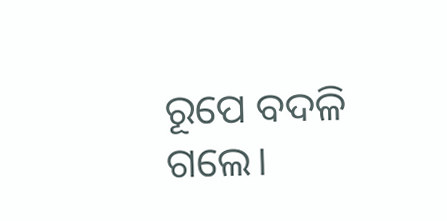ରୂପେ ବଦଳି ଗଲେ।